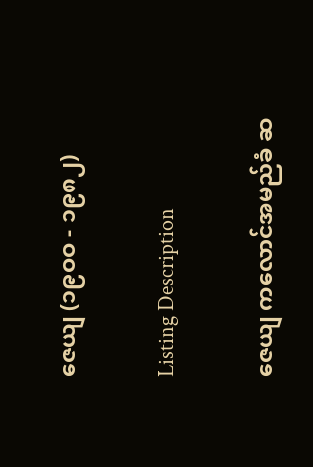ဇေယျ (၁၉ဝဝ - ၁၉၈၂)

Listing Description

ဇေယျ ကလောင်အမည်ခံ ဆ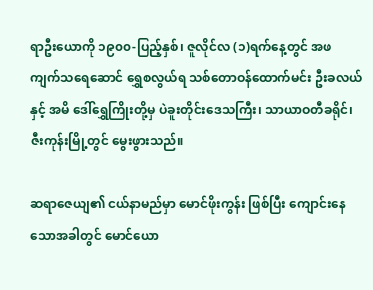ရာဦးယောကို ၁၉၀၀-ပြည့်နှစ်၊ ဇူလိုင်လ (၁)ရက်နေ့တွင် အဖ ကျက်သရေဆောင် ရွှေစလွယ်ရ သစ်တောဝန်ထောက်မင်း ဦးခလယ် နှင့် အမိ ဒေါ်ရွှေကြိုးတို့မှ ပဲခူးတိုင်းဒေသကြီး၊ သာယာဝတီခရိုင်၊ ဇီးကုန်းမြို့တွင် မွေးဖွားသည်။

ဆရာဇေယျ၏ ငယ်နာမည်မှာ မောင်ဖိုးကွန်း ဖြစ်ပြီး ကျောင်းနေသောအခါတွင် မောင်ယော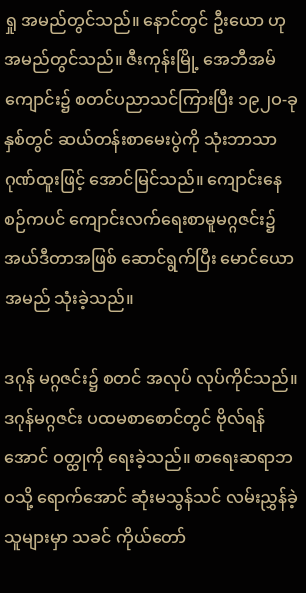ရှု အမည်တွင်သည်။ နောင်တွင် ဦးယော ဟု အမည်တွင်သည်။ ဇီးကုန်းမြို့ အေဘီအမ်ကျောင်း၌ စတင်ပညာသင်ကြားပြီး ၁၉၂ဝ-ခုနှစ်တွင် ဆယ်တန်းစာမေးပွဲကို သုံးဘာသာ ဂုဏ်ထူးဖြင့် အောင်မြင်သည်။ ကျောင်းနေစဉ်ကပင် ကျောင်းလက်ရေးစာမူမဂ္ဂဇင်း၌ အယ်ဒီတာအဖြစ် ဆောင်ရွက်ပြီး မောင်ယော အမည် သုံးခဲ့သည်။

ဒဂုန် မဂ္ဂဇင်း၌ စတင် အလုပ် လုပ်ကိုင်သည်။ ဒဂုန်မဂ္ဂဇင်း ပထမစာစောင်တွင် ဗိုလ်ရန်အောင် ဝတ္ထုကို ရေးခဲ့သည်။ စာရေးဆရာဘဝသို့ ရောက်အောင် ဆုံးမသွန်သင် လမ်းညွှန်ခဲ့သူများမှာ သခင် ကိုယ်တော်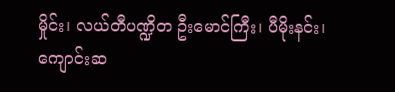မှိုင်း၊ လယ်တီပဏ္ဍိတ ဦးမောင်ကြီး၊ ပီမိုးနင်း၊ ကျောင်းဆ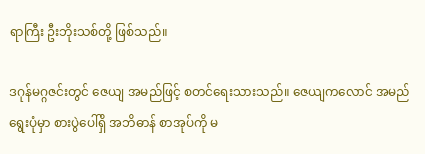ရာကြီး ဦးဘိုးသစ်တို့ ဖြစ်သည်။

ဒဂုန်မဂ္ဂဇင်းတွင် ဇေယျ အမည်ဖြင့် စတင်ရေးသားသည်။ ဇေယျကလောင် အမည်ရွေးပုံမှာ စားပွဲပေါ်ရှိ အဘိဓာန် စာအုပ်ကို မ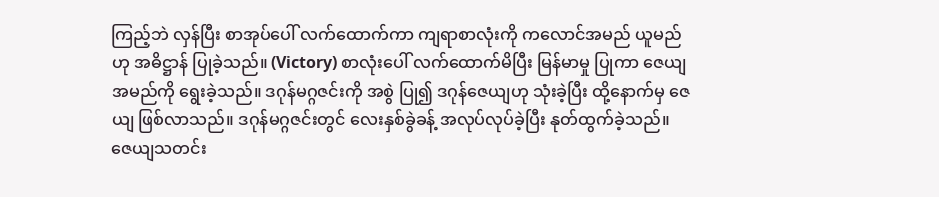ကြည့်ဘဲ လှန်ပြီး စာအုပ်ပေါ် လက်ထောက်ကာ ကျရာစာလုံးကို ကလောင်အမည် ယူမည်ဟု အဓိဋ္ဌာန် ပြုခဲ့သည်။ (Victory) စာလုံးပေါ် လက်ထောက်မိပြီး မြန်မာမှု ပြုကာ ဇေယျ အမည်ကို ရွေးခဲ့သည်။ ဒဂုန်မဂ္ဂဇင်းကို အစွဲ ပြု၍ ဒဂုန်ဇေယျဟု သုံးခဲ့ပြီး ထို့နောက်မှ ဇေယျ ဖြစ်လာသည်။ ဒဂုန်မဂ္ဂဇင်းတွင် လေးနှစ်ခွဲခန့် အလုပ်လုပ်ခဲ့ပြီး နုတ်ထွက်ခဲ့သည်။ ဇေယျသတင်း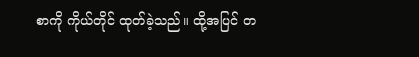စာကို ကိုယ်တိုင် ထုတ်ခဲ့သည်။ ထို့အပြင် တ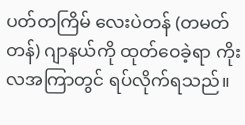ပတ်တကြိမ် လေးပဲတန် (တမတ်တန်) ဂျာနယ်ကို ထုတ်ဝေခဲ့ရာ ကိုးလအကြာတွင် ရပ်လိုက်ရသည်။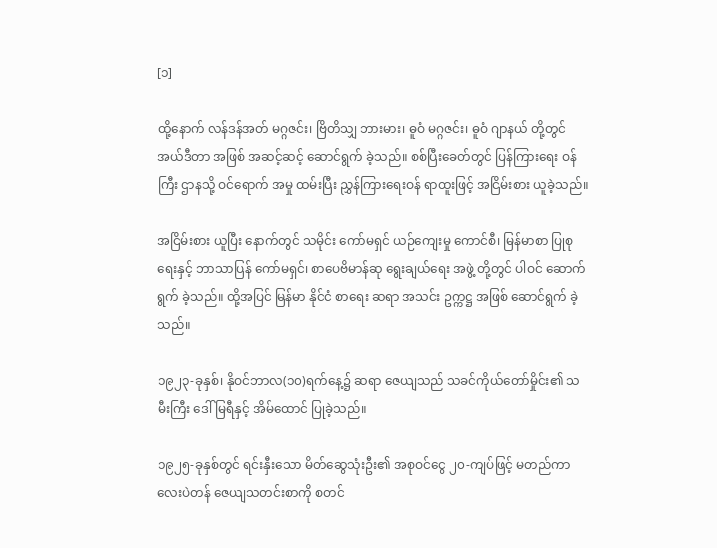[၁]

ထို့နောက် လန်ဒန်အတ် မဂ္ဂဇင်း၊ ဗြိတိသျှ ဘားမား၊ ဓူဝံ မဂ္ဂဇင်း၊ ဓူဝံ ဂျာနယ် တို့တွင် အယ်ဒီတာ အဖြစ် အဆင့်ဆင့် ဆောင်ရွက် ခဲ့သည်။ စစ်ပြီးခေတ်တွင် ပြန်ကြားရေး ဝန်ကြီး ဌာနသို့ ဝင်ရောက် အမှု ထမ်းပြီး ညွှန်ကြားရေးဝန် ရာထူးဖြင့် အငြိမ်းစား ယူခဲ့သည်။

အငြိမ်းစား ယူပြီး နောက်တွင် သမိုင်း ကော်မရှင် ယဉ်ကျေးမှု ကောင်စီ၊ မြန်မာစာ ပြုစုရေးနှင့် ဘာသာပြန် ကော်မရှင်၊ စာပေဗိမာန်ဆု ရွေးချယ်ရေး အဖွဲ့ တို့တွင် ပါဝင် ဆောက်ရွက် ခဲ့သည်။ ထို့အပြင် မြန်မာ နိုင်ငံ စာရေး ဆရာ အသင်း ဥက္ကဋ္ဌ အဖြစ် ဆောင်ရွက် ခဲ့သည်။

၁၉၂၃-ခုနှစ်၊ နိုဝင်ဘာလ(၁၀)ရက်နေ့၌ ဆရာ ဇေယျသည် သခင်ကိုယ်တော်မှိုင်း၏ သမီးကြီး ဒေါ်မြရီနှင့် အိမ်ထောင် ပြုခဲ့သည်။

၁၉၂၅-ခုနှစ်တွင် ရင်းနှီးသော မိတ်ဆွေသုံးဦး၏ အစုဝင်ငွေ ၂၀-ကျပ်ဖြင့် မတည်ကာ လေးပဲတန် ဇေယျသတင်းစာကို စတင်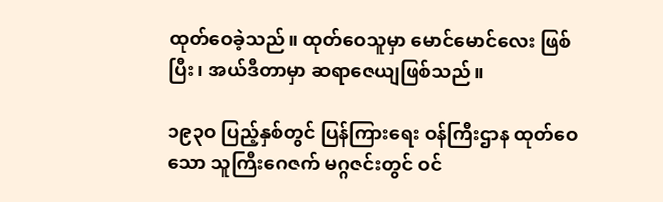ထုတ်ဝေခဲ့သည်။ ထုတ်ဝေသူမှာ မောင်မောင်လေး ဖြစ်ပြီး၊ အယ်ဒီတာမှာ ဆရာဇေယျဖြစ်သည်။

၁၉၃ဝ ပြည့်နှစ်တွင် ပြန်ကြားရေး ဝန်ကြီးဌာန ထုတ်ဝေသော သူကြီးဂေဇက် မဂ္ဂဇင်းတွင် ဝင်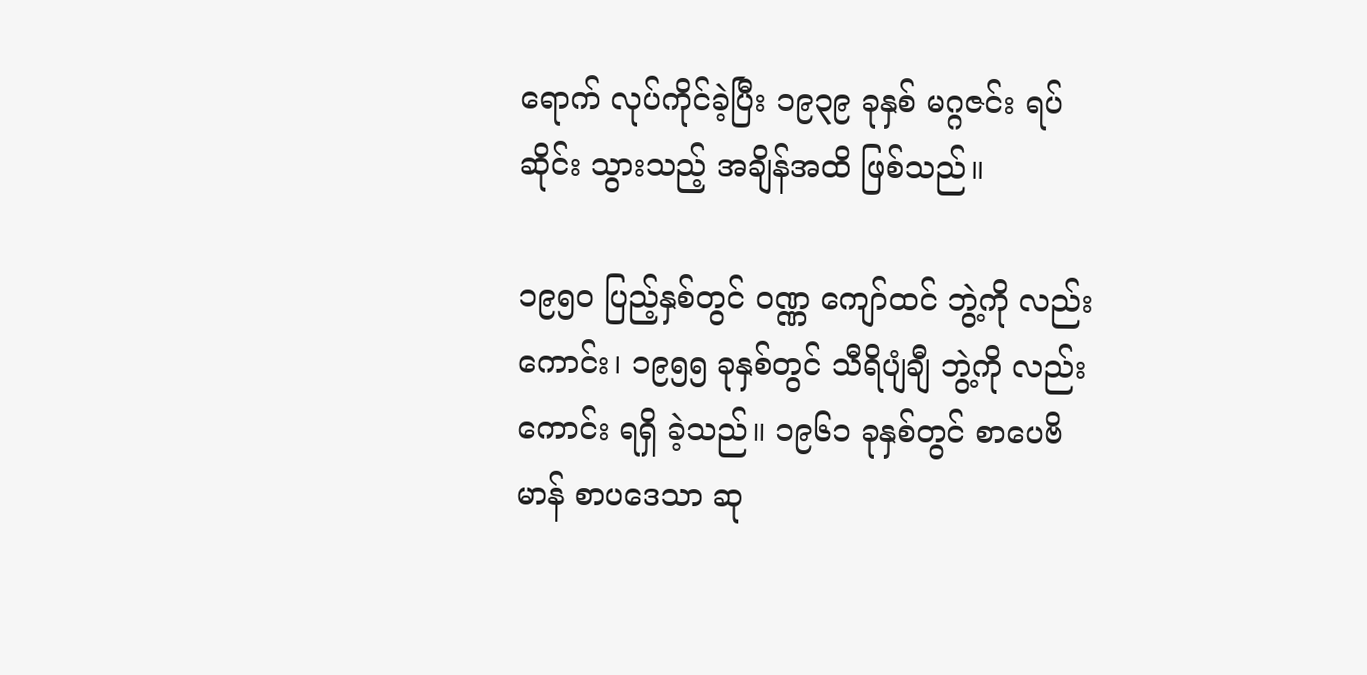ရောက် လုပ်ကိုင်ခဲ့ပြီး ၁၉၃၉ ခုနှစ် မဂ္ဂဇင်း ရပ်ဆိုင်း သွားသည့် အချိန်အထိ ဖြစ်သည်။

၁၉၅ဝ ပြည့်နှစ်တွင် ဝဏ္ဏ ကျော်ထင် ဘွဲ့ကို လည်းကောင်း၊ ၁၉၅၅ ခုနှစ်တွင် သီရိပျံချီ ဘွဲ့ကို လည်းကောင်း ရရှိ ခဲ့သည်။ ၁၉၆၁ ခုနှစ်တွင် စာပေဗိမာန် စာပဒေသာ ဆု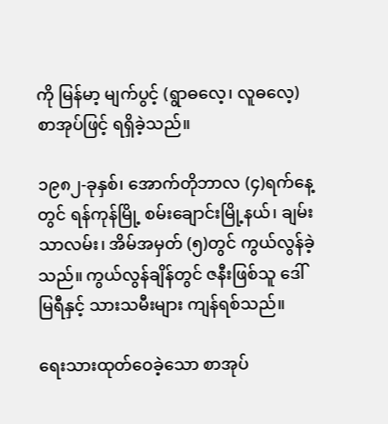ကို မြန်မာ့ မျက်ပွင့် (ရွာဓလေ့၊ လူဓလေ့) စာအုပ်ဖြင့် ရရှိခဲ့သည်။

၁၉၈၂-ခုနှစ်၊ အောက်တိုဘာလ (၄)ရက်နေ့တွင် ရန်ကုန်မြို့ စမ်းချောင်းမြို့နယ်၊ ချမ်းသာလမ်း၊ အိမ်အမှတ် (၅)တွင် ကွယ်လွန်ခဲ့သည်။ ကွယ်လွန်ချိန်တွင် ဇနီးဖြစ်သူ ဒေါ်မြရီနှင့် သားသမီးများ ကျန်ရစ်သည်။

ရေးသားထုတ်ဝေခဲ့သော စာအုပ်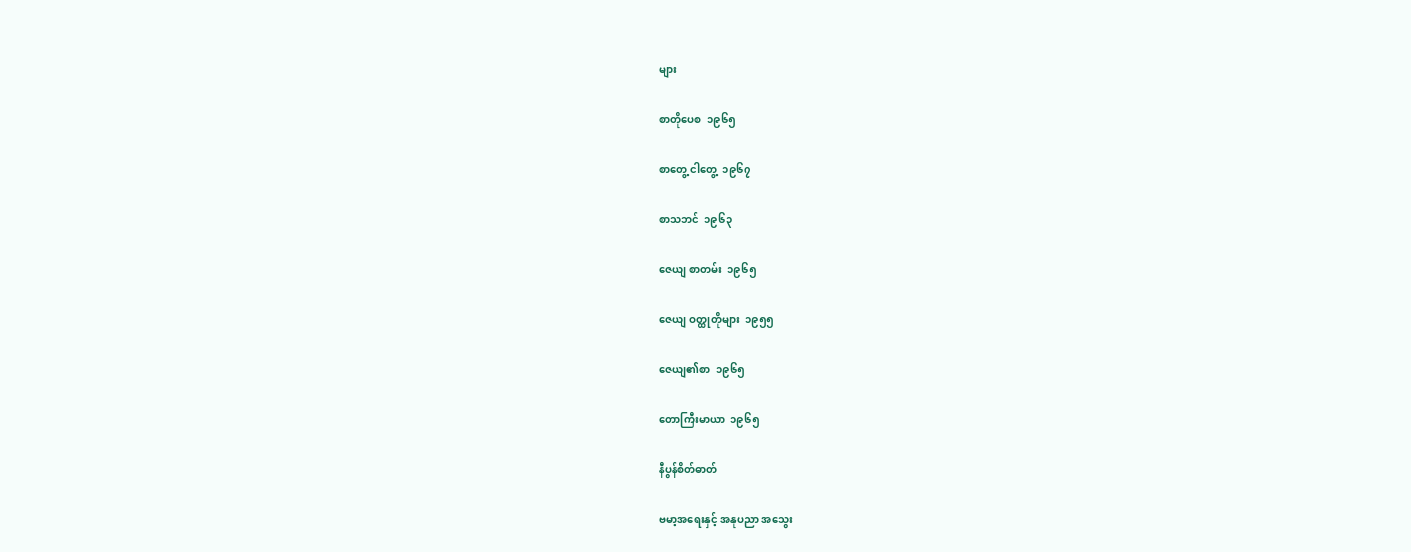များ

စာတိုပေစ  ၁၉၆၅

စာတွေ့ ငါတွေ့  ၁၉၆၇

စာသဘင်  ၁၉၆၃

ဇေယျ စာတမ်း  ၁၉၆၅

ဇေယျ ဝတ္ထုတိုများ  ၁၉၅၅

ဇေယျ၏စာ  ၁၉၆၅

တောကြီးမာယာ  ၁၉၆၅

နီပွန်စိတ်ဓာတ်

ဗမာ့အရေးနှင့် အနုပညာ အသွေး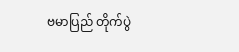ဗမာပြည် တိုက်ပွဲ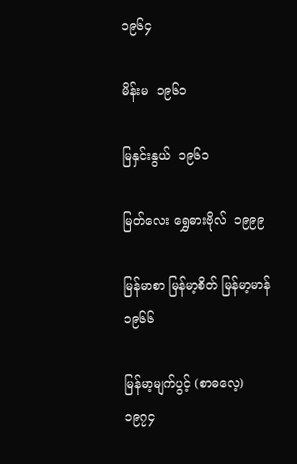၁၉၆၄

မိန်းမ  ၁၉၆၁

မြနှင်းနွယ်  ၁၉၆၁

မြတ်လေး ရွှေဓားဗိုလ်  ၁၉၉၉

မြန်မာစာ မြန်မာ့စိတ် မြန်မာ့မာန်  ၁၉၆၆

မြန်မာ့မျက်ပွင့် (စာဓလေ့)  ၁၉၇၄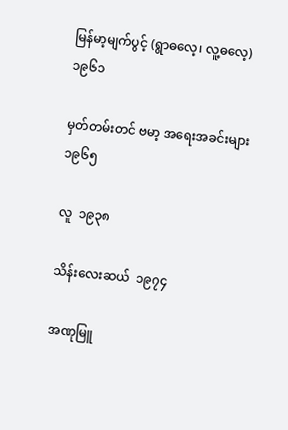မြန်မာ့မျက်ပွင့် (ရွာဓလေ့၊ လူ့ဓလေ့)  ၁၉၆၁

မှတ်တမ်းတင် ဗမာ့ အရေးအခင်းများ  ၁၉၆၅

လူ  ၁၉၃၈

သိန်းလေးဆယ်  ၁၉၇၄

အဏုမြူ